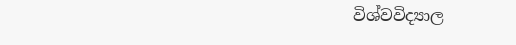විශ්වවිද්‍යාල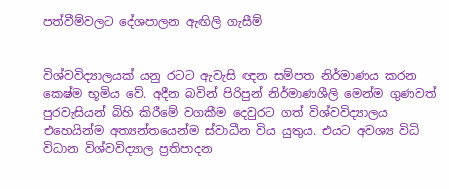පත්වීම්වලට දේශපාලන ඇඟිලි ගැසීම්


විශ්වවිද්‍යාලයක් යනු රටට ඇවැසි ඥන සම්පත නිර්මාණය කරන කෙෂ්ම භූමිය වේ. අදීන බවින් පිරිපුන් නිර්මාණශීලි මෙන්ම ගුණවත් පුරවැසියන් බිහි කිරීමේ වගකීම දෙවුරට ගත් විශ්වවිද්‍යාලය එහෙයින්ම අත්‍යන්තයෙන්ම ස්වාධීන විය යුතුය. එයට අවශ්‍ය විධි විධාන විශ්වවිද්‍යාල ප්‍රතිපාදන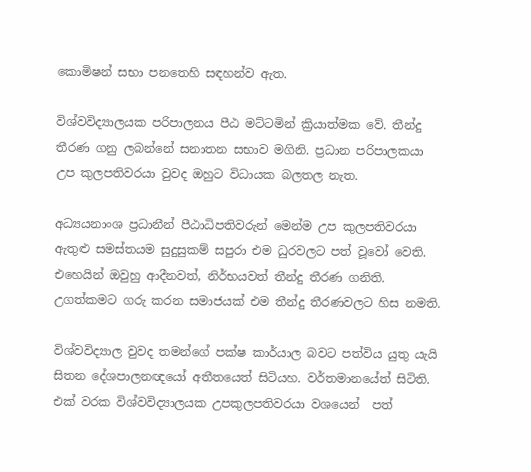කොමිෂන් සභා පනතෙහි සඳහන්ව ඇත.

විශ්වවිද්‍යාලයක පරිපාලනය පීඨ මට්ටමින් ක්‍රියාත්මක වේ. තීන්දු තීරණ ගනු ලබන්නේ සනාතන සභාව මගිනි. ප්‍රධාන පරිපාලකයා උප කුලපතිවරයා වුවද ඔහුට විධායක බලතල නැත.

අධ්‍යයනාංශ ප්‍රධානීන් පීඨාධිපතිවරුන් මෙන්ම උප කුලපතිවරයා ඇතුළු සමස්තයම සුදුසුකම් සපුරා එම ධුරවලට පත් වූවෝ වෙති. එහෙයින් ඔවුහු ආදීනවත්, නිර්භයවත් තීන්දු තීරණ ගනිති. උගත්කමට ගරු කරන සමාජයක් එම තීන්දු තීරණවලට හිස නමති.

විශ්වවිද්‍යාල වුවද තමන්ගේ පක්ෂ කාර්යාල බවට පත්විය යුතු යැයි සිතන දේශපාලනඥයෝ අතීතයෙත් සිටියහ. වර්තමානයේත් සිටිති. එක් වරක විශ්වවිද්‍යාලයක උපකුලපතිවරයා වශයෙන්  පත්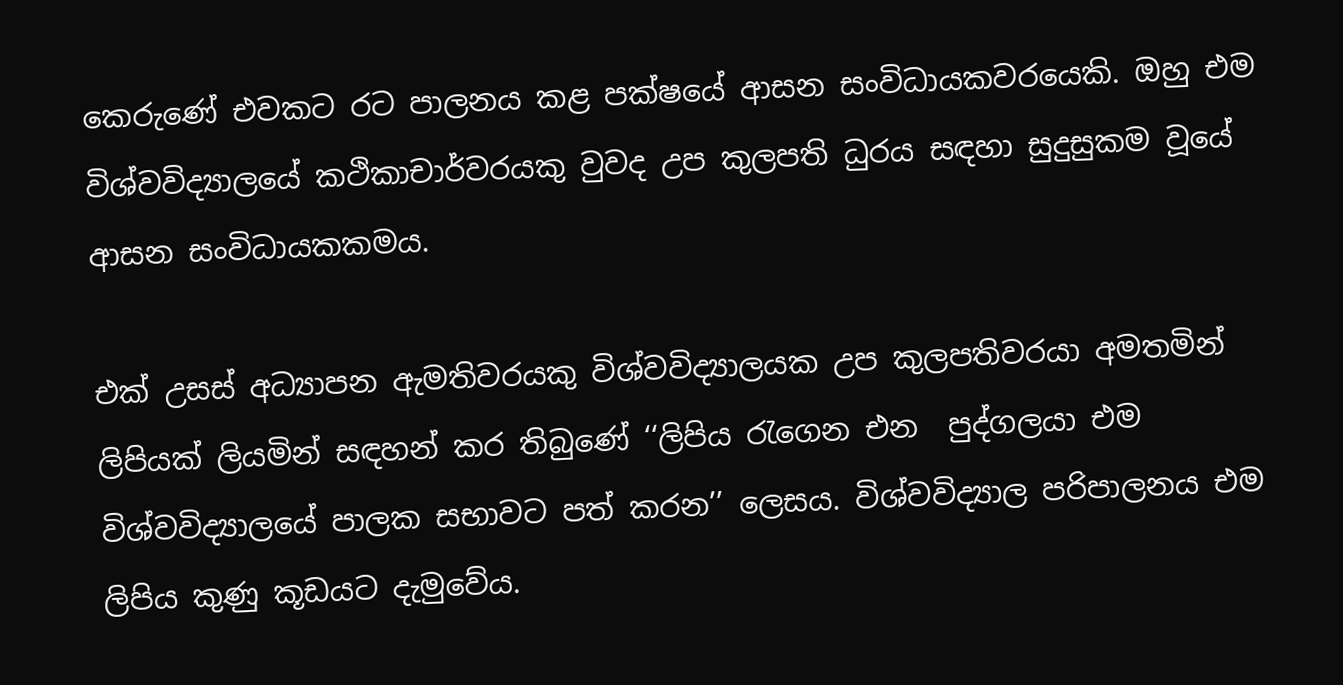කෙරුණේ එවකට රට පාලනය කළ පක්ෂයේ ආසන සංවිධායකවරයෙකි. ඔහු එම විශ්වවිද්‍යාලයේ කථිකාචාර්වරයකු වුවද උප කුලපති ධුරය සඳහා සුදුසුකම වූයේ ආසන සංවිධායකකමය.

එක් උසස් අධ්‍යාපන ඇමතිවරයකු විශ්වවිද්‍යාලයක උප කුලපතිවරයා අමතමින් ලිපියක් ලියමින් සඳහන් කර තිබුණේ ‘‘ලිපිය රැගෙන එන  පුද්ගලයා එම විශ්වවිද්‍යාලයේ පාලක සභාවට පත් කරන’’ ලෙසය. විශ්වවිද්‍යාල පරිපාලනය එම ලිපිය කුණු කූඩයට දැමුවේය.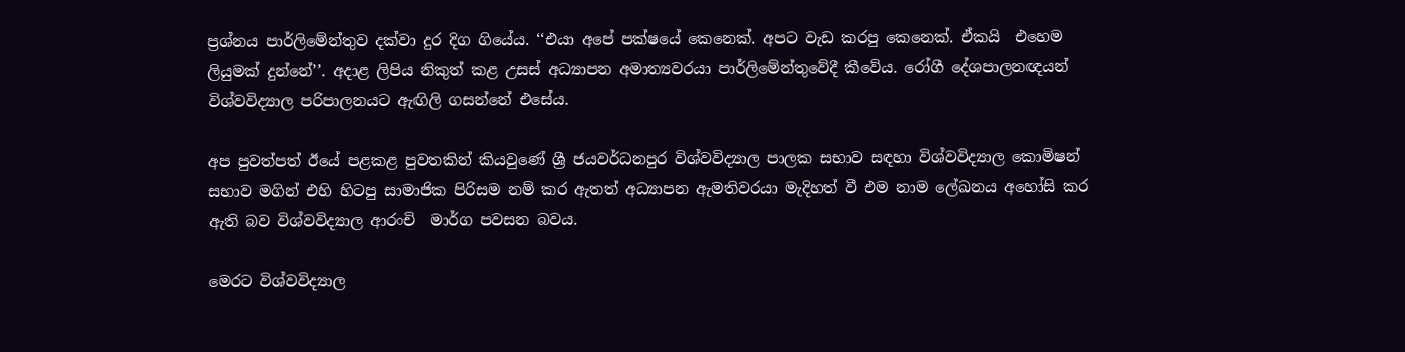ප්‍රශ්නය පාර්ලිමේන්තුව දක්වා දුර දිග ගියේය. ‘‘එයා අපේ පක්ෂයේ කෙනෙක්. අපට වැඩ කරපු කෙනෙක්. ඒකයි  එහෙම ලියුමක් දුන්නේ’’. අදාළ ලිපිය නිකුත් කළ උසස් අධ්‍යාපන අමාත්‍යවරයා පාර්ලිමේන්තුවේදී කීවේය. රෝගී දේශපාලනඥයන් විශ්වවිද්‍යාල පරිපාලනයට ඇඟිලි ගසන්නේ එසේය.

අප පුවත්පත් ඊයේ පළකළ පුවතකින් කියවුණේ ශ්‍රී ජයවර්ධනපුර විශ්වවිද්‍යාල පාලක සභාව සඳහා විශ්වවිද්‍යාල කොමිෂන් සභාව මගින් එහි හිටපු සාමාජික පිරිසම නම් කර ඇතත් අධ්‍යාපන ඇමතිවරයා මැදිහත් වී එම නාම ලේඛනය අහෝසි කර ඇති බව විශ්වවිද්‍යාල ආරංචි  මාර්ග පවසන බවය.

මෙරට විශ්වවිද්‍යාල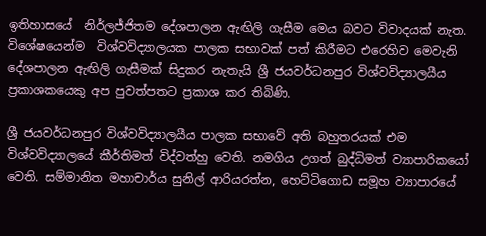ඉතිහාසයේ  නිර්ලජ්ජිතම දේශපාලන ඇඟිලි ගැසීම මෙය බවට විවාදයක් නැත. විශේෂයෙන්ම  විශ්වවිද්‍යාලයක පාලක සභාවක් පත් කිරීමට එරෙහිව මෙවැනි දේශපාලන ඇඟිලි ගැසීමක් සිදුකර නැතැයි ශ්‍රී ජයවර්ධනපුර විශ්වවිද්‍යාලයීය ප්‍රකාශකයෙකු අප පුවත්පතට ප්‍රකාශ කර තිබිණි.

ශ්‍රී ජයවර්ධනපුර විශ්වවිද්‍යාලයීය පාලක සභාවේ අති බහුතරයක් එම විශ්වවිද්‍යාලයේ කීර්තිමත් විද්වත්හු වෙති. නමගිය උගත් බුද්ධිමත් ව්‍යාපාරිකයෝ වෙති. සම්මානිත මහාචාර්ය සුනිල් ආරියරත්න, හෙට්ටිගොඩ සමූහ ව්‍යාපාරයේ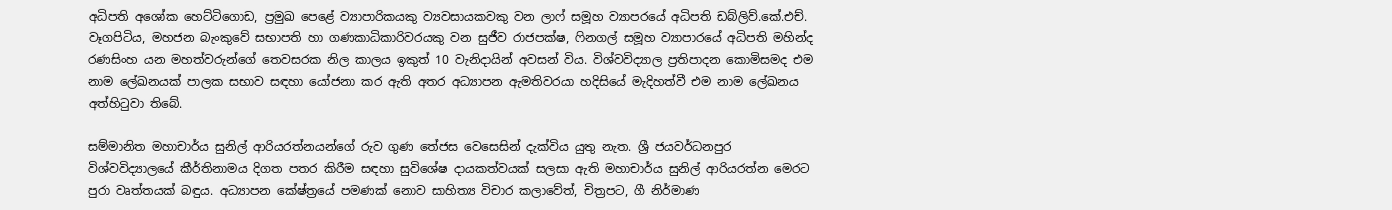අධිපති අශෝක හෙට්ටිගොඩ, ප්‍රමුඛ පෙළේ ව්‍යාපාරිකයකු ව්‍යවසායකවකු වන ලාෆ් සමූහ ව්‍යාපරයේ අධිපති ඩබ්ලිව්.කේ.එච්. වෑගපිටිය, මහජන බැංකුවේ සභාපති හා ගණකාධිකාරිවරයකු වන සුජීව රාජපක්ෂ, ෆිනගල් සමූහ ව්‍යාපාරයේ අධිපති මහින්ද රණසිංහ යන මහත්වරුන්ගේ තෙවසරක නිල කාලය ඉකුත් 10 වැනිදායින් අවසන් විය. විශ්වවිද්‍යාල ප්‍රතිපාදන කොමිසමද එම නාම ලේඛනයක් පාලක සභාව සඳහා යෝජනා කර ඇති අතර අධ්‍යාපන ඇමතිවරයා හදිසියේ මැදිහත්වී එම නාම ලේඛනය අත්හිටුවා තිබේ.

සම්මානිත මහාචාර්ය සුනිල් ආරියරත්නයන්ගේ රුව ගුණ තේජස වෙසෙසින් දැක්විය යුතු නැත. ශ්‍රී ජයවර්ධනපුර විශ්වවිද්‍යාලයේ කීර්තිනාමය දිගත පතර කිරීම සඳහා සුවිශේෂ දායකත්වයක් සලසා ඇති මහාචාර්ය සුනිල් ආරියරත්න මෙරට පුරා වෘත්තයක් බඳුය. අධ්‍යාපන කේෂ්ත්‍රයේ පමණක් නොව සාහිත්‍ය විචාර කලාවේත්, චිත්‍රපට, ගී නිර්මාණ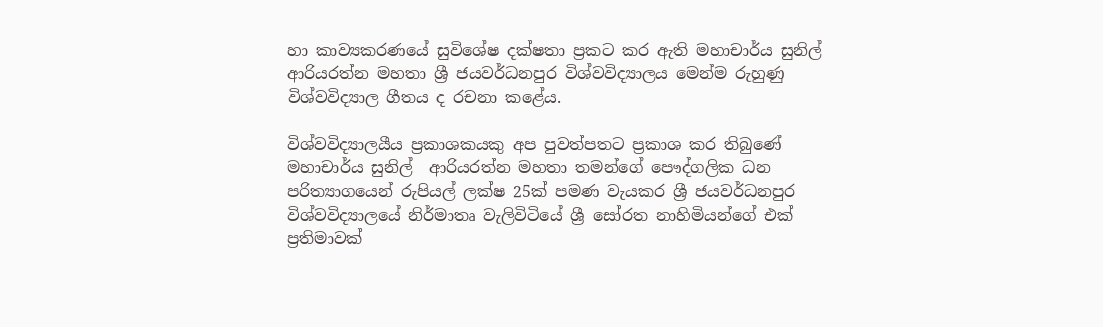හා කාව්‍යකරණයේ සුවිශේෂ දක්ෂතා ප්‍රකට කර ඇති මහාචාර්ය සුනිල්  ආරියරත්න මහතා ශ්‍රී ජයවර්ධනපුර විශ්වවිද්‍යාලය මෙන්ම රුහුණු විශ්වවිද්‍යාල ගීතය ද රචනා කළේය.

විශ්වවිද්‍යාලයීය ප්‍රකාශකයකු අප පුවත්පතට ප්‍රකාශ කර තිබුණේ මහාචාර්ය සුනිල්  ආරියරත්න මහතා තමන්ගේ පෞද්ගලික ධන පරිත්‍යාගයෙන් රුපියල් ලක්ෂ 25ක් පමණ වැයකර ශ්‍රී ජයවර්ධනපුර විශ්වවිද්‍යාලයේ නිර්මාතෘ වැලිවිටියේ ශ්‍රී සෝරත නාහිමියන්ගේ එක් ප්‍රතිමාවක්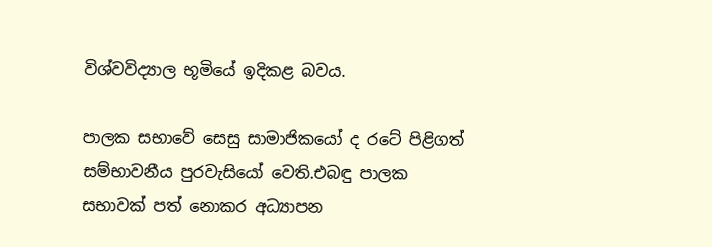විශ්වවිද්‍යාල භූමියේ ඉදිකළ බවය.

පාලක සභාවේ සෙසු සාමාජිකයෝ ද රටේ පිළිගත් සම්භාවනීය පුරවැසියෝ වෙති.එබඳු පාලක සභාවක් පත් නොකර අධ්‍යාපන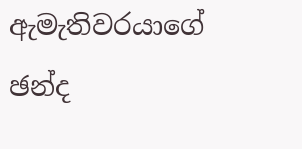ඇමැතිවරයාගේ ඡන්ද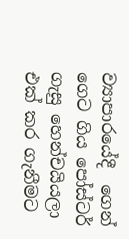ව්‍යාපාරයේදී  ගෙන් ගෙට ගිය පෝස්ටර් ගැසු හෙන්චයියලා එක් කර ගැනීමට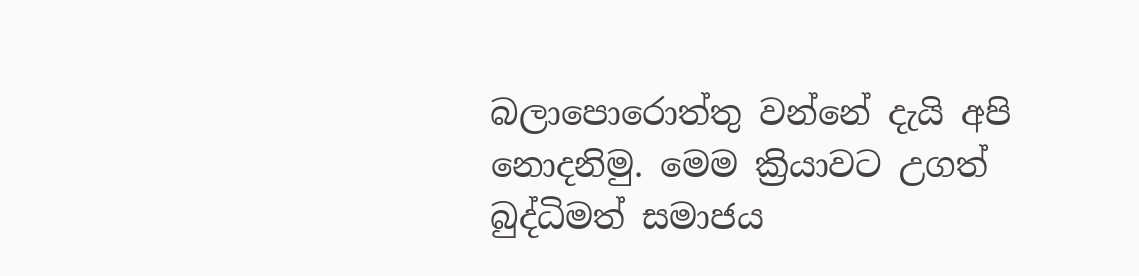බලාපොරොත්තු වන්නේ දැයි අපි නොදනිමු. මෙම ක්‍රියාවට උගත් බුද්ධිමත් සමාජය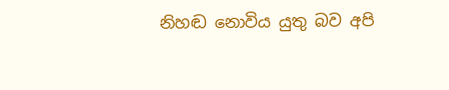නිහඬ නොවිය යුතු බව අපි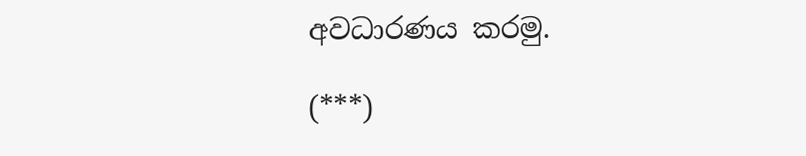අවධාරණය කරමු.

(***)